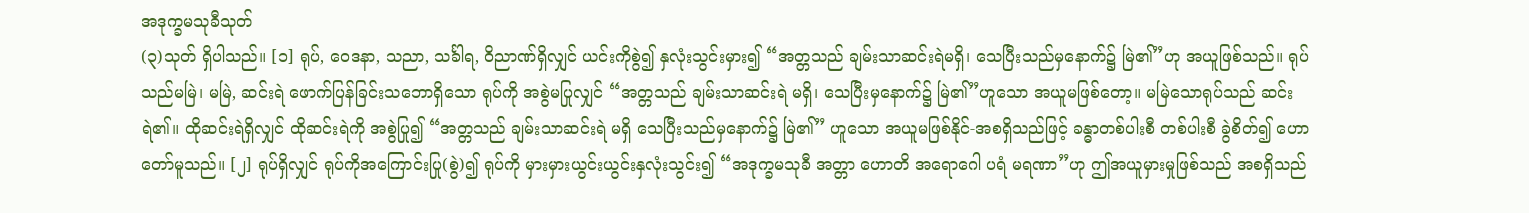အဒုက္ခမသုခီသုတ်
(၃)သုတ် ရှိပါသည်။ [၁] ရုပ်, ဝေဒနာ, သညာ, သင်္ခါရ, ဝိညာဏ်ရှိလျှင် ယင်းကိုစွဲ၍ နှလုံးသွင်းမှား၍ “အတ္တသည် ချမ်းသာဆင်းရဲမရှိ၊ သေပြီးသည်မှနောက်၌ မြဲ၏”ဟု အယူဖြစ်သည်။ ရုပ်သည်မမြဲ၊ မမြဲ, ဆင်းရဲ ဖောက်ပြန်ခြင်းသဘောရှိသော ရုပ်ကို အစွဲမပြုလျှင် “အတ္တသည် ချမ်းသာဆင်းရဲ မရှိ၊ သေပြီးမှနောက်၌ မြဲ၏”ဟူသော အယူမဖြစ်တော့။ မမြဲသောရုပ်သည် ဆင်းရဲ၏။ ထိုဆင်းရဲရှိလျှင် ထိုဆင်းရဲကို အစွဲပြု၍ “အတ္တသည် ချမ်းသာဆင်းရဲ မရှိ သေပြီးသည်မှနောက်၌ မြဲ၏” ဟူသော အယူမဖြစ်နိုင်-အစရှိသည်ဖြင့် ခန္ဓာတစ်ပါးစီ တစ်ပါးစီ ခွဲစိတ်၍ ဟောတော်မူသည်။ [၂] ရုပ်ရှိလျှင် ရုပ်ကိုအကြောင်းပြု(စွဲ)၍ ရုပ်ကို မှားမှားယွင်းယွင်းနှလုံးသွင်း၍ “အဒုက္ခမသုခီ အတ္တာ ဟောတိ အရောဂေါ ပရံ မရဏာ”ဟု ဤအယူမှားမှုဖြစ်သည် အစရှိသည်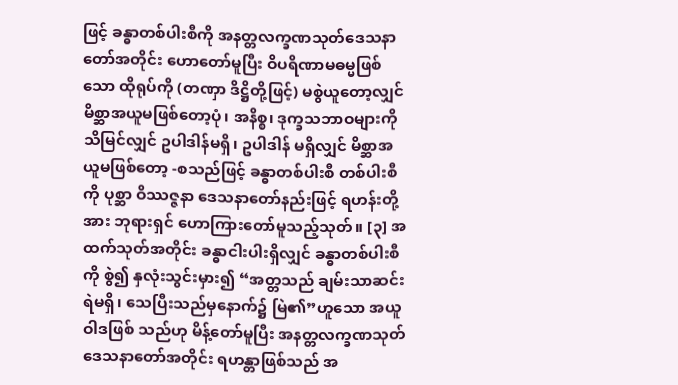ဖြင့် ခန္ဓာတစ်ပါးစီကို အနတ္တလက္ခဏသုတ်ဒေသနာတော်အတိုင်း ဟောတော်မူပြီး ဝိပရိဏာမဓမ္မဖြစ်သော ထိုရုပ်ကို (တဏှာ ဒိဋ္ဌိတို့ဖြင့်) မစွဲယူတော့လျှင် မိစ္ဆာအယူမဖြစ်တော့ပုံ၊ အနိစ္စ၊ ဒုက္ခသဘာဝများကိုသိမြင်လျှင် ဥပါဒါန်မရှိ၊ ဥပါဒါန် မရှိလျှင် မိစ္ဆာအယူမဖြစ်တော့ -စသည်ဖြင့် ခန္ဓာတစ်ပါးစီ တစ်ပါးစီကို ပုစ္ဆာ ဝိဿဇ္ဇနာ ဒေသနာတော်နည်းဖြင့် ရဟန်းတို့အား ဘုရားရှင် ဟောကြားတော်မူသည့်သုတ်။ [၃] အထက်သုတ်အတိုင်း ခန္ဓာငါးပါးရှိလျှင် ခန္ဓာတစ်ပါးစီကို စွဲ၍ နှလုံးသွင်းမှား၍ “အတ္တသည် ချမ်းသာဆင်းရဲမရှိ၊ သေပြီးသည်မှနောက်၌ မြဲ၏”ဟူသော အယူဝါဒဖြစ် သည်ဟု မိန့်တော်မူပြီး အနတ္တလက္ခဏသုတ် ဒေသနာတော်အတိုင်း ရဟန္တာဖြစ်သည် အ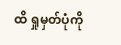ထိ ရှုမှတ်ပုံကို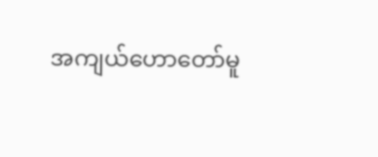အကျယ်ဟောတော်မူ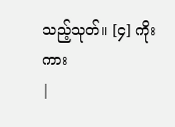သည့်သုတ်။ [၄] ကိုးကား
|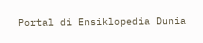Portal di Ensiklopedia Dunia